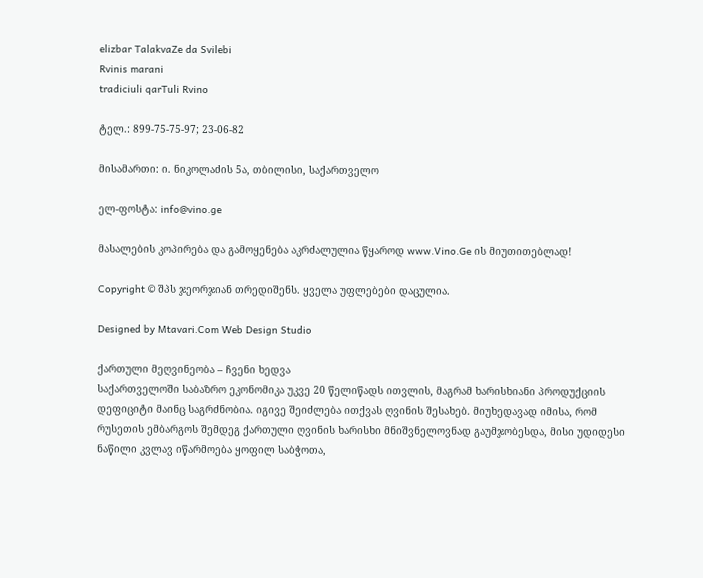elizbar TalakvaZe da Svilebi
Rvinis marani
tradiciuli qarTuli Rvino

ტელ.: 899-75-75-97; 23-06-82

მისამართი: ი. ნიკოლაძის 5ა, თბილისი, საქართველო

ელ-ფოსტა: info@vino.ge

მასალების კოპირება და გამოყენება აკრძალულია წყაროდ www.Vino.Ge ის მიუთითებლად!

Copyright © შპს ჯეორჯიან თრედიშენს. ყველა უფლებები დაცულია.

Designed by Mtavari.Com Web Design Studio

ქართული მეღვინეობა – ჩვენი ხედვა
საქართველოში საბაზრო ეკონომიკა უკვე 20 წელიწადს ითვლის, მაგრამ ხარისხიანი პროდუქციის დეფიციტი მაინც საგრძნობია. იგივე შეიძლება ითქვას ღვინის შესახებ. მიუხედავად იმისა, რომ რუსეთის ემბარგოს შემდეგ ქართული ღვინის ხარისხი მნიშვნელოვნად გაუმჯობესდა, მისი უდიდესი ნაწილი კვლავ იწარმოება ყოფილ საბჭოთა,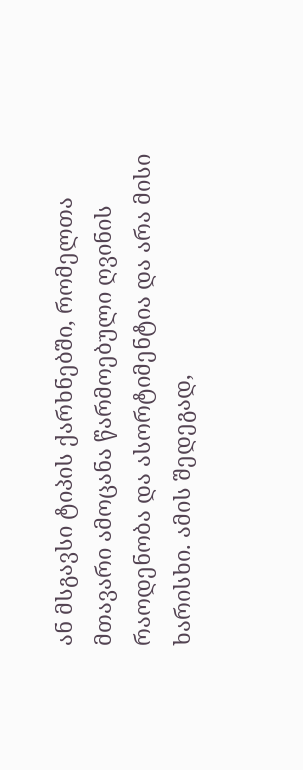ან მსგავსი ტიპის ქარხნებში, რომელთა მთავარი ამოცანა წარმოებული ღვინის რაოდენობა და ასორტიმენტია და არა მისი ხარისხი. ამის შედეგად,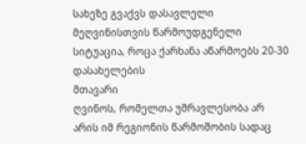სახეზე გვაქვს დასავლელი მეღვინისთვის წარმოუდგენელი სიტუაცია, როცა ქარხანა აწარმოებს 20-30 დასახელების
მთავარი
ღვინოს, რომელთა უმრავლესობა არ არის იმ რეგიონის წარმოშობის სადაც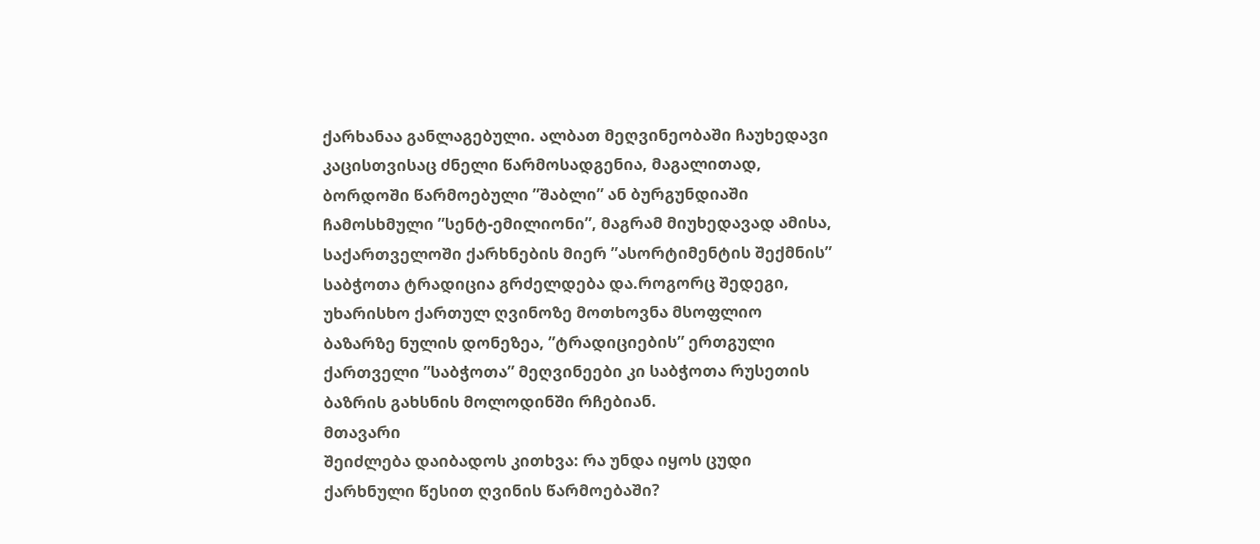ქარხანაა განლაგებული. ალბათ მეღვინეობაში ჩაუხედავი კაცისთვისაც ძნელი წარმოსადგენია, მაგალითად, ბორდოში წარმოებული ”შაბლი” ან ბურგუნდიაში ჩამოსხმული ”სენტ-ემილიონი”, მაგრამ მიუხედავად ამისა, საქართველოში ქარხნების მიერ ”ასორტიმენტის შექმნის” საბჭოთა ტრადიცია გრძელდება და.როგორც შედეგი, უხარისხო ქართულ ღვინოზე მოთხოვნა მსოფლიო ბაზარზე ნულის დონეზეა, ”ტრადიციების” ერთგული ქართველი ”საბჭოთა” მეღვინეები კი საბჭოთა რუსეთის ბაზრის გახსნის მოლოდინში რჩებიან.
მთავარი
შეიძლება დაიბადოს კითხვა: რა უნდა იყოს ცუდი ქარხნული წესით ღვინის წარმოებაში?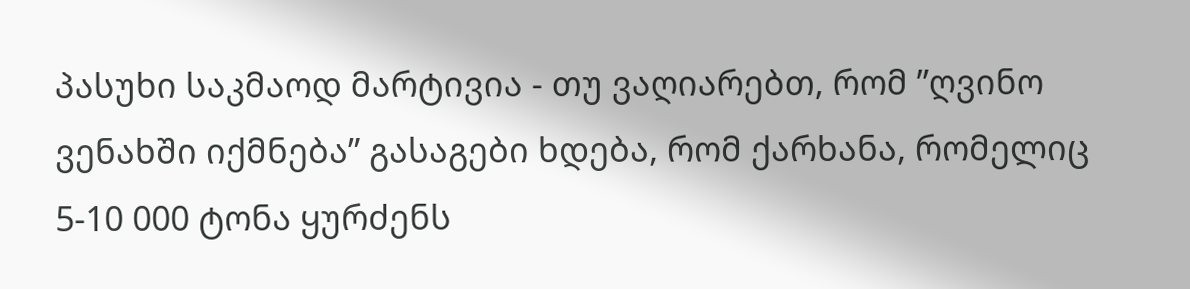პასუხი საკმაოდ მარტივია - თუ ვაღიარებთ, რომ ”ღვინო ვენახში იქმნება” გასაგები ხდება, რომ ქარხანა, რომელიც 5-10 000 ტონა ყურძენს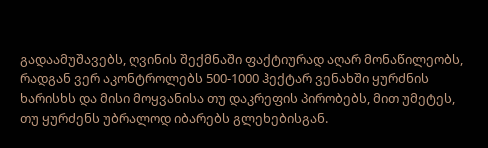გადაამუშავებს, ღვინის შექმნაში ფაქტიურად აღარ მონაწილეობს, რადგან ვერ აკონტროლებს 500-1000 ჰექტარ ვენახში ყურძნის ხარისხს და მისი მოყვანისა თუ დაკრეფის პირობებს, მით უმეტეს, თუ ყურძენს უბრალოდ იბარებს გლეხებისგან.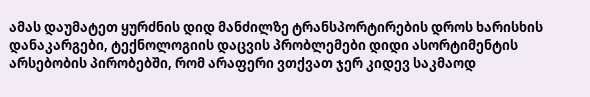ამას დაუმატეთ ყურძნის დიდ მანძილზე ტრანსპორტირების დროს ხარისხის დანაკარგები, ტექნოლოგიის დაცვის პრობლემები დიდი ასორტიმენტის არსებობის პირობებში, რომ არაფერი ვთქვათ ჯერ კიდევ საკმაოდ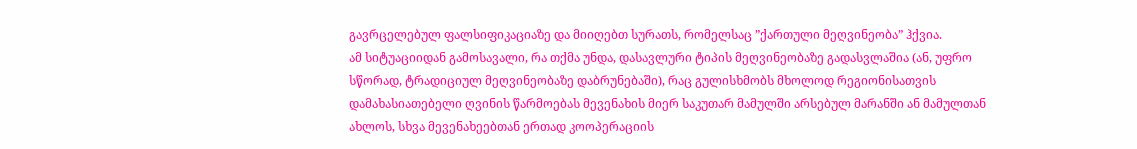გავრცელებულ ფალსიფიკაციაზე და მიიღებთ სურათს, რომელსაც ”ქართული მეღვინეობა” ჰქვია.
ამ სიტუაციიდან გამოსავალი, რა თქმა უნდა, დასავლური ტიპის მეღვინეობაზე გადასვლაშია (ან, უფრო სწორად, ტრადიციულ მეღვინეობაზე დაბრუნებაში), რაც გულისხმობს მხოლოდ რეგიონისათვის დამახასიათებელი ღვინის წარმოებას მევენახის მიერ საკუთარ მამულში არსებულ მარანში ან მამულთან ახლოს, სხვა მევენახეებთან ერთად კოოპერაციის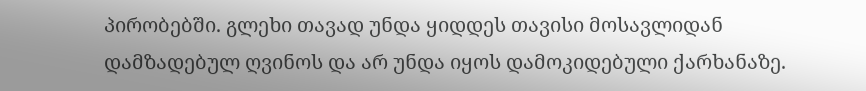პირობებში. გლეხი თავად უნდა ყიდდეს თავისი მოსავლიდან დამზადებულ ღვინოს და არ უნდა იყოს დამოკიდებული ქარხანაზე.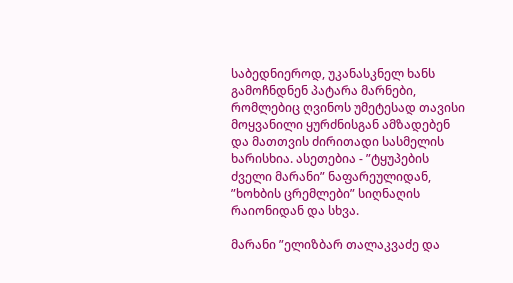საბედნიეროდ, უკანასკნელ ხანს გამოჩნდნენ პატარა მარნები, რომლებიც ღვინოს უმეტესად თავისი მოყვანილი ყურძნისგან ამზადებენ და მათთვის ძირითადი სასმელის ხარისხია. ასეთებია - ”ტყუპების ძველი მარანი” ნაფარეულიდან, ”ხოხბის ცრემლები” სიღნაღის რაიონიდან და სხვა.

მარანი ”ელიზბარ თალაკვაძე და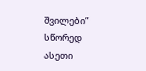შვილები” სწორედ ასეთი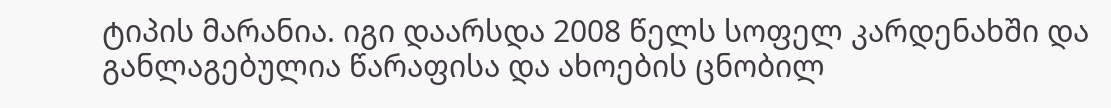ტიპის მარანია. იგი დაარსდა 2008 წელს სოფელ კარდენახში და განლაგებულია წარაფისა და ახოების ცნობილ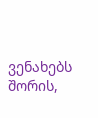ვენახებს შორის,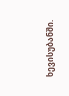ხევისუბანში.